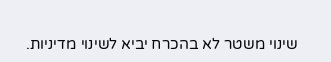שינוי משטר לא בהכרח יביא לשינוי מדיניות.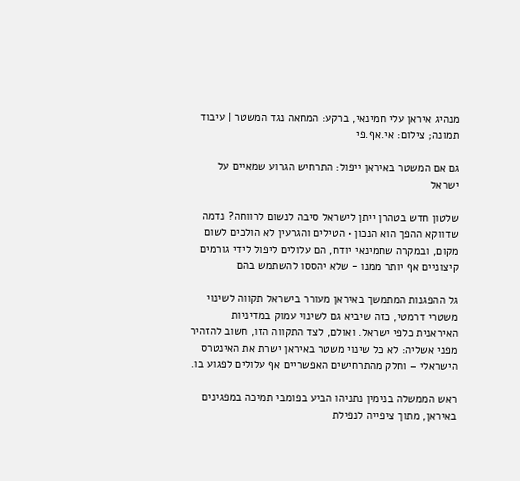מנהיג איראן עלי חמינאי, ברקע: המחאה נגד המשטר | עיבוד תמונה; צילום: אי.אף.פי

גם אם המשטר באיראן ייפול: התרחיש הגרוע שמאיים על ישראל

שלטון חדש בטהרן ייתן לישראל סיבה לנשום לרווחה? נדמה שדווקא ההפך הוא הנכון • הטילים והגרעין לא הולכים לשום מקום, ובמקרה שחמינאי יודח, הם עלולים ליפול לידי גורמים קיצוניים אף יותר ממנו - שלא יהססו להשתמש בהם

גל ההפגנות המתמשך באיראן מעורר בישראל תקווה לשינוי משטרי דרמטי, כזה שיביא גם לשינוי עמוק במדיניות האיראנית כלפי ישראל. ואולם, לצד התקווה הזו, חשוב להזהיר מפני אשליה: לא כל שינוי משטר באיראן ישרת את האינטרס הישראלי – וחלק מהתרחישים האפשריים אף עלולים לפגוע בו.

ראש הממשלה בנימין נתניהו הביע בפומבי תמיכה במפגינים באיראן, מתוך ציפייה לנפילת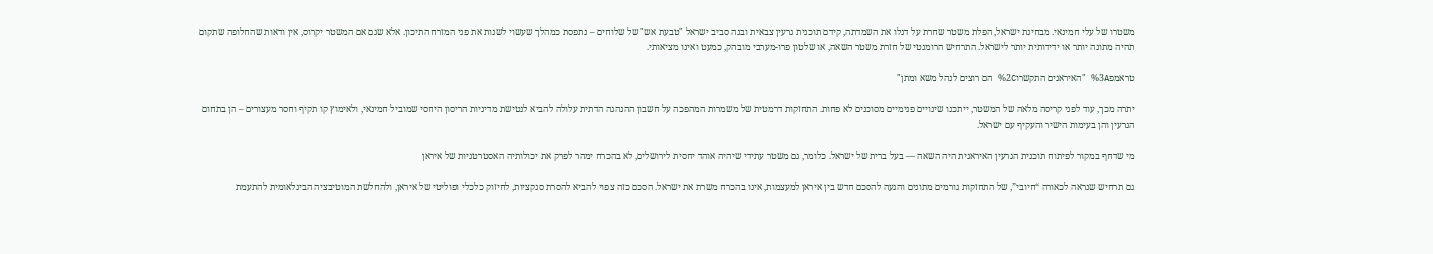משטרו של עלי חמינאי. מבחינת ישראל, הפלת משטר שחרת על דגלו את השמדתה, קידם תוכנית גרעין צבאית ובנה סביב ישראל "טבעת אש" של שלוחים – נתפסת כמהלך שעשוי לשנות את פני המזרח התיכון. אלא שגם אם המשטר יקרוס, אין ודאות שהחלופה שתקום תהיה מתונה יותר או ידידותית יותר לישראל. התרחיש הרומנטי של חזרת משטר השאה, או שלטון פרו-מערבי מובהק, כמעט ואינו מציאותי.

טראמפ%3A "האיראנים התקשרו%2C הם רוצים לנהל משא ומתן"

יתרה מכך, עוד לפני קריסה מלאה של המשטר, ייתכנו שינויים פנימיים מסוכנים לא פחות. התחזקות דרמטית של משמרות המהפכה על חשבון ההנהגה הדתית עלולה להביא לנטישת מדיניות הריסון היחסי שמוביל חמינאי, ולאימוץ קו תקיף וחסר מעצורים – הן בתחום הגרעין והן בעימות הישיר והעקיף עם ישראל.

מי שדחף במקור לפיתוח תוכנית הגרעין האיראנית היה השאה — בעל ברית של ישראל. כלומר, גם משטר עתידי שיהיה אוהד יחסית לירושלים, לא בהכרח ימהר לפרק את יכולותיה האסטרטגיות של איראן

גם תרחיש שנראה לכאורה “חיובי”, של התחזקות גורמים מתונים והגעה להסכם חדש בין איראן למעצמות, אינו בהכרח משרת את ישראל. הסכם כזה צפוי להביא להסרת סנקציות, לחיזוק כלכלי ופוליטי של איראן, ולהחלשת המוטיבציה הבינלאומית להתעמת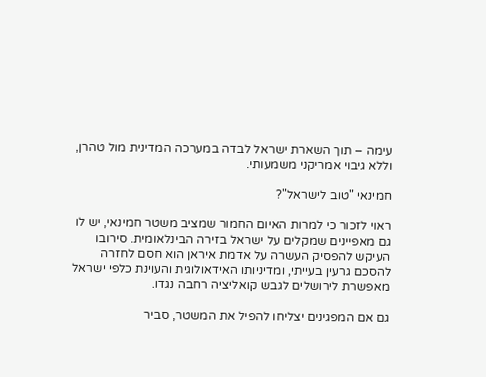עימה – תוך השארת ישראל לבדה במערכה המדינית מול טהרן, וללא גיבוי אמריקני משמעותי.

חמינאי "טוב לישראל"?

ראוי לזכור כי למרות האיום החמור שמציב משטר חמינאי, יש לו גם מאפיינים שמקלים על ישראל בזירה הבינלאומית. סירובו העיקש להפסיק העשרה על אדמת איראן הוא חסם לחזרה להסכם גרעין בעייתי, ומדיניותו האידאולוגית והעוינת כלפי ישראל מאפשרת לירושלים לגבש קואליציה רחבה נגדו.

גם אם המפגינים יצליחו להפיל את המשטר, סביר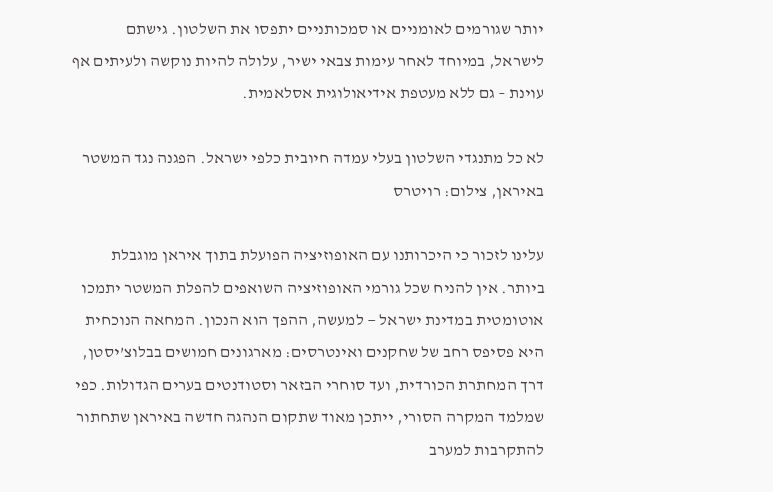יותר שגורמים לאומניים או סמכותניים יתפסו את השלטון. גישתם לישראל, במיוחד לאחר עימות צבאי ישיר, עלולה להיות נוקשה ולעיתים אף עוינת – גם ללא מעטפת אידיאולוגית אסלאמית.

לא כל מתנגדי השלטון בעלי עמדה חיובית כלפי ישראל. הפגנה נגד המשטר באיראן, צילום: רויטרס

עלינו לזכור כי היכרותנו עם האופוזיציה הפועלת בתוך איראן מוגבלת ביותר. אין להניח שכל גורמי האופוזיציה השואפים להפלת המשטר יתמכו אוטומטית במדינת ישראל — למעשה, ההפך הוא הנכון. המחאה הנוכחית היא פסיפס רחב של שחקנים ואינטרסים: מארגונים חמושים בבלוצ’יסטן, דרך המחתרת הכורדית, ועד סוחרי הבזאר וסטודנטים בערים הגדולות. כפי שמלמד המקרה הסורי, ייתכן מאוד שתקום הנהגה חדשה באיראן שתחתור להתקרבות למערב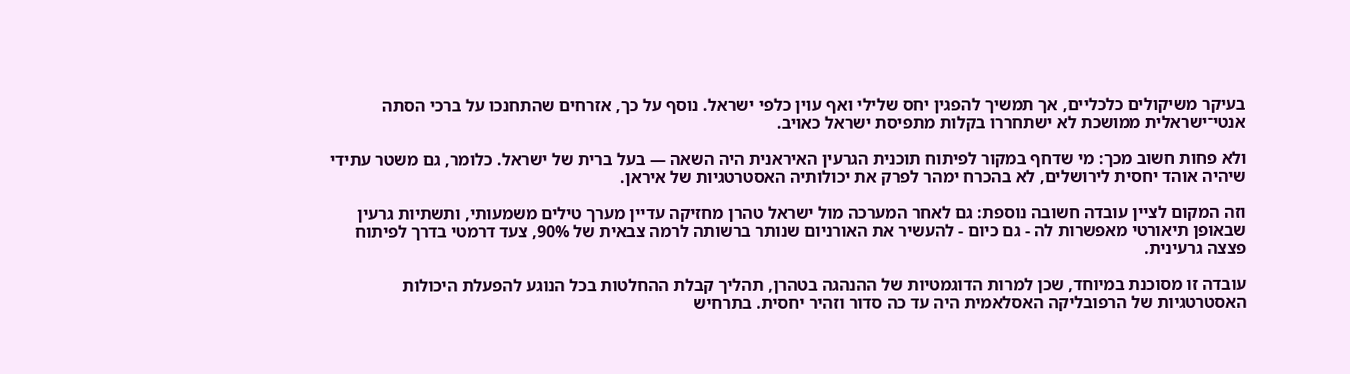בעיקר משיקולים כלכליים, אך תמשיך להפגין יחס שלילי ואף עוין כלפי ישראל. נוסף על כך, אזרחים שהתחנכו על ברכי הסתה אנטי־ישראלית ממושכת לא ישתחררו בקלות מתפיסת ישראל כאויב.

ולא פחות חשוב מכך: מי שדחף במקור לפיתוח תוכנית הגרעין האיראנית היה השאה — בעל ברית של ישראל. כלומר, גם משטר עתידי שיהיה אוהד יחסית לירושלים, לא בהכרח ימהר לפרק את יכולותיה האסטרטגיות של איראן.

וזה המקום לציין עובדה חשובה נוספת: גם לאחר המערכה מול ישראל טהרן מחזיקה עדיין מערך טילים משמעותי, ותשתיות גרעין שבאופן תיאורטי מאפשרות לה - גם כיום - להעשיר את האורניום שנותר ברשותה לרמה צבאית של 90%, צעד דרמטי בדרך לפיתוח פצצה גרעינית.

עובדה זו מסוכנת במיוחד, שכן למרות הדוגמטיות של ההנהגה בטהרן, תהליך קבלת ההחלטות בכל הנוגע להפעלת היכולות האסטרטגיות של הרפובליקה האסלאמית היה עד כה סדור וזהיר יחסית. בתרחיש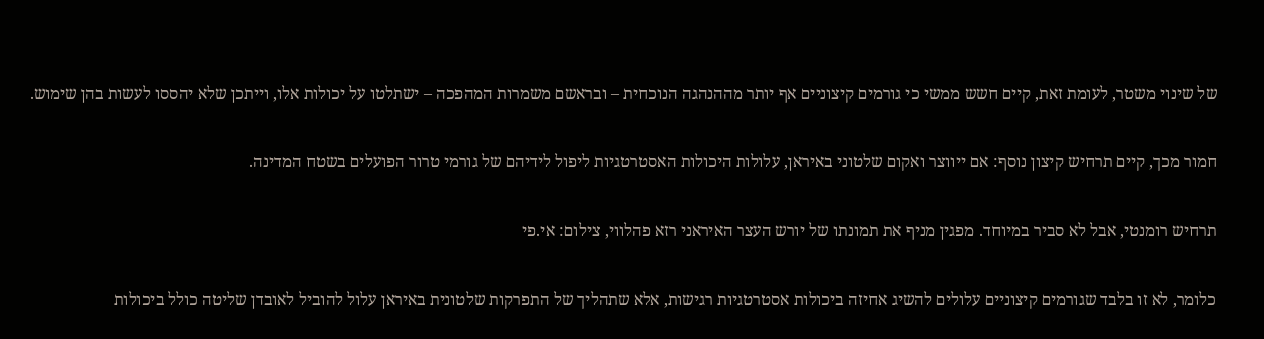של שינוי משטר, לעומת זאת, קיים חשש ממשי כי גורמים קיצוניים אף יותר מההנהגה הנוכחית – ובראשם משמרות המהפכה – ישתלטו על יכולות אלו, וייתכן שלא יהססו לעשות בהן שימוש.

חמור מכך, קיים תרחיש קיצון נוסף: אם ייווצר ואקום שלטוני באיראן, עלולות היכולות האסטרטגיות ליפול לידיהם של גורמי טרור הפועלים בשטח המדינה.

תרחיש רומנטי, אבל לא סביר במיוחד. מפגין מניף את תמונתו של יורש העצר האיראני רזא פהלווי, צילום: אי.פי

כלומר, לא זו בלבד שגורמים קיצוניים עלולים להשיג אחיזה ביכולות אסטרטגיות רגישות, אלא שתהליך של התפרקות שלטונית באיראן עלול להוביל לאובדן שליטה כולל ביכולות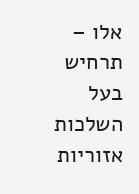אלו – תרחיש בעל השלכות אזוריות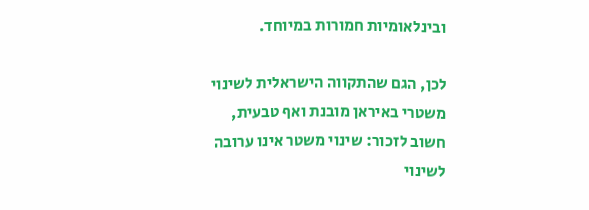ובינלאומיות חמורות במיוחד.

לכן, הגם שהתקווה הישראלית לשינוי משטרי באיראן מובנת ואף טבעית, חשוב לזכור: שינוי משטר אינו ערובה לשינוי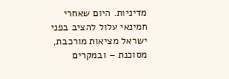מדיניות. היום שאחרי חמינאי עלול להציב בפני ישראל מציאות מורכבת, מסוכנת – ובמקרים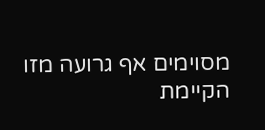מסוימים אף גרועה מזו הקיימת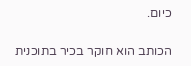כיום.

הכותב הוא חוקר בכיר בתוכנית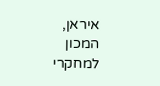איראן, המכון למחקרי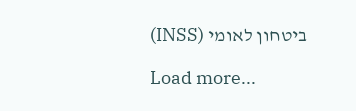ביטחון לאומי (INSS)

Load more...